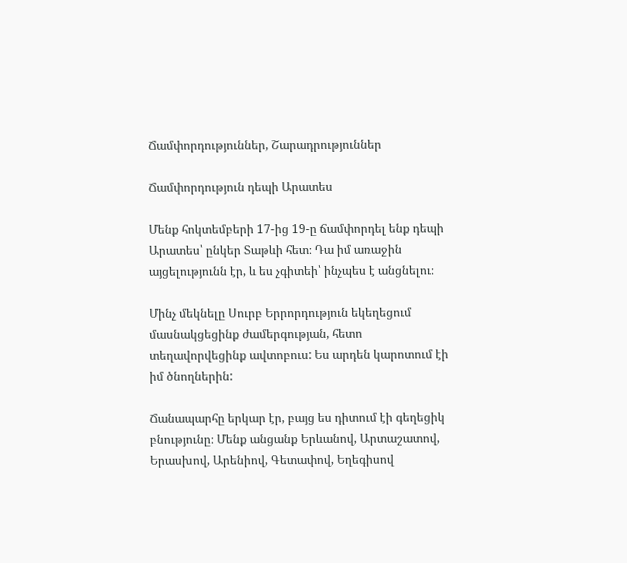Ճամփորդություններ, Շարադրություններ

Ճամփորդություն դեպի Արատես

Մենք հոկտեմբերի 17-ից 19-ը ճամփորդել ենք դեպի Արատես՝ ընկեր Տաթևի հետ։ Դա իմ առաջին այցելությունն էր, և ես չգիտեի՝ ինչպես է անցնելու։

Մինչ մեկնելը Սուրբ Երրորդություն եկեղեցում մասնակցեցինք ժամերգության, հետո տեղավորվեցինք ավտոբուս: Ես արդեն կարոտում էի իմ ծնողներին:

Ճանապարհը երկար էր, բայց ես դիտում էի գեղեցիկ բնությունը։ Մենք անցանք Երևանով, Արտաշատով, Երասխով, Արենիով, Գետափով, Եղեգիսով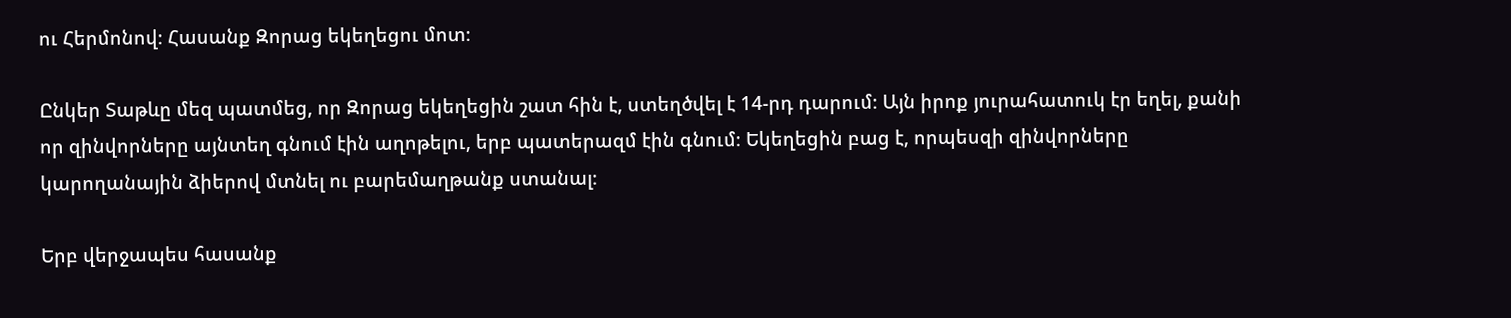ու Հերմոնով։ Հասանք Զորաց եկեղեցու մոտ։

Ընկեր Տաթևը մեզ պատմեց, որ Զորաց եկեղեցին շատ հին է, ստեղծվել է 14-րդ դարում։ Այն իրոք յուրահատուկ էր եղել, քանի որ զինվորները այնտեղ գնում էին աղոթելու, երբ պատերազմ էին գնում։ Եկեղեցին բաց է, որպեսզի զինվորները կարողանային ձիերով մտնել ու բարեմաղթանք ստանալ։

Երբ վերջապես հասանք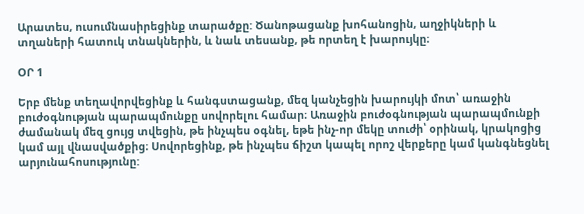Արատես, ուսումնասիրեցինք տարածքը: Ծանոթացանք խոհանոցին, աղջիկների և տղաների հատուկ տնակներին, և նաև տեսանք, թե որտեղ է խարույկը։

ՕՐ 1

Երբ մենք տեղավորվեցինք և հանգստացանք, մեզ կանչեցին խարույկի մոտ՝ առաջին բուժօգնության պարապմունքը սովորելու համար։ Առաջին բուժօգնության պարապմունքի ժամանակ մեզ ցույց տվեցին, թե ինչպես օգնել, եթե ինչ-որ մեկը տուժի՝ օրինակ, կրակոցից կամ այլ վնասվածքից։ Սովորեցինք, թե ինչպես ճիշտ կապել որոշ վերքերը կամ կանգնեցնել արյունահոսությունը: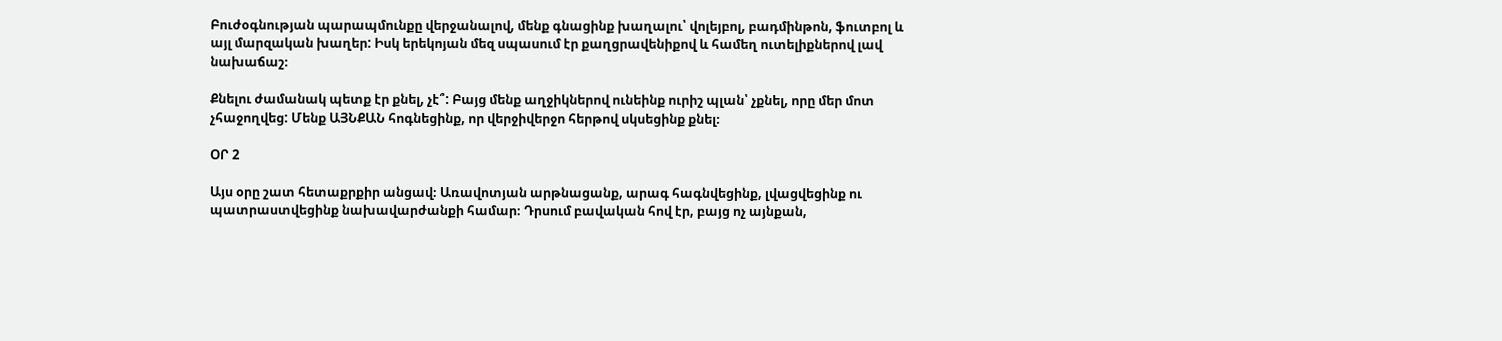Բուժօգնության պարապմունքը վերջանալով, մենք գնացինք խաղալու՝ վոլեյբոլ, բադմինթոն, ֆուտբոլ և այլ մարզական խաղեր: Իսկ երեկոյան մեզ սպասում էր քաղցրավենիքով և համեղ ուտելիքներով լավ նախաճաշ։

Քնելու ժամանակ պետք էր քնել, չէ՞: Բայց մենք աղջիկներով ունեինք ուրիշ պլան՝ չքնել, որը մեր մոտ չհաջողվեց: Մենք ԱՅՆՔԱՆ հոգնեցինք, որ վերջիվերջո հերթով սկսեցինք քնել։

ՕՐ 2

Այս օրը շատ հետաքրքիր անցավ։ Առավոտյան արթնացանք, արագ հագնվեցինք, լվացվեցինք ու պատրաստվեցինք նախավարժանքի համար։ Դրսում բավական հով էր, բայց ոչ այնքան,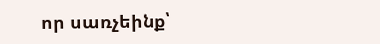որ սառչեինք՝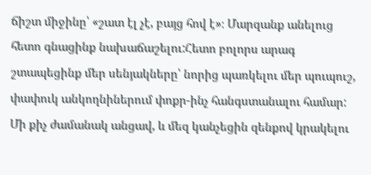ճիշտ միջինը՝ «շատ էլ չէ, բայց հով է»։ Մարզանք անելուց հետո գնացինք նախաճաշելու:Հետո բոլորս արագ շտապեցինք մեր սենյակները՝ նորից պառկելու մեր պուպուշ, փափուկ անկողնիներում փոքր-ինչ հանգստանալու համար: Մի քիչ ժամանակ անցավ, և մեզ կանչեցին զենքով կրակելու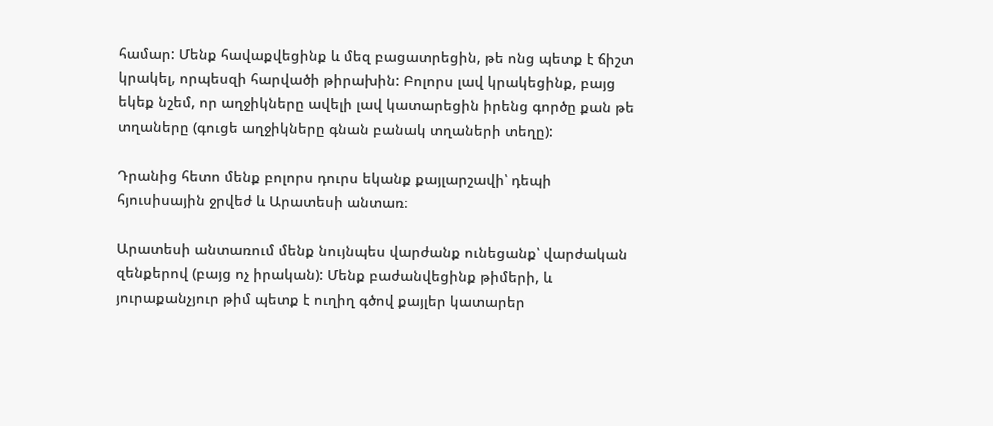համար: Մենք հավաքվեցինք և մեզ բացատրեցին, թե ոնց պետք է ճիշտ կրակել, որպեսզի հարվածի թիրախին: Բոլորս լավ կրակեցինք, բայց եկեք նշեմ, որ աղջիկները ավելի լավ կատարեցին իրենց գործը քան թե տղաները (գուցե աղջիկները գնան բանակ տղաների տեղը):

Դրանից հետո մենք բոլորս դուրս եկանք քայլարշավի՝ դեպի հյուսիսային ջրվեժ և Արատեսի անտառ։

Արատեսի անտառում մենք նույնպես վարժանք ունեցանք՝ վարժական զենքերով (բայց ոչ իրական): Մենք բաժանվեցինք թիմերի, և յուրաքանչյուր թիմ պետք է ուղիղ գծով քայլեր կատարեր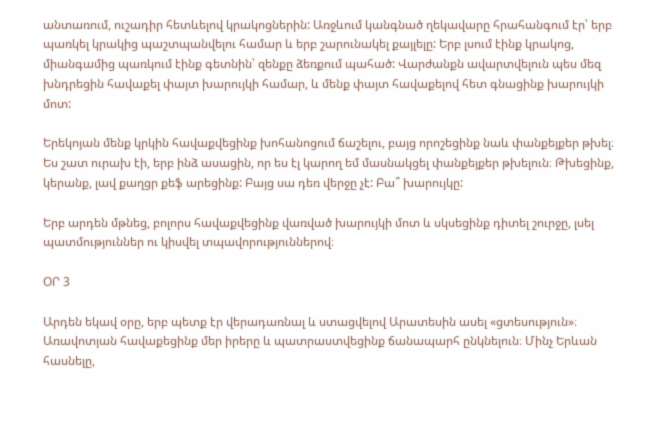անտառում, ուշադիր հետևելով կրակոցներին: Առջևում կանգնած ղեկավարը հրահանգում էր՝ երբ պառկել կրակից պաշտպանվելու համար և երբ շարունակել քայլելը: Երբ լսում էինք կրակոց, միանգամից պառկում էինք գետնին՝ զենքը ձեռքում պահած: Վարժանքն ավարտվելուն պես մեզ խնդրեցին հավաքել փայտ խարույկի համար, և մենք փայտ հավաքելով հետ գնացինք խարույկի մոտ:

Երեկոյան մենք կրկին հավաքվեցինք խոհանոցում ճաշելու, բայց որոշեցինք նաև փանքեյքեր թխել։ Ես շատ ուրախ էի, երբ ինձ ասացին, որ ես էլ կարող եմ մասնակցել փանքեյքեր թխելուն։ Թխեցինք, կերանք, լավ քաղցր քեֆ արեցինք: Բայց սա դեռ վերջը չէ: Բա՞ խարույկը:

Երբ արդեն մթնեց, բոլորս հավաքվեցինք վառված խարույկի մոտ և սկսեցինք դիտել շուրջը, լսել պատմություններ ու կիսվել տպավորություններով։

ՕՐ 3

Արդեն եկավ օրը, երբ պետք էր վերադառնալ և ստացվելով Արատեսին ասել «ցտեսություն»։ Առավոտյան հավաքեցինք մեր իրերը և պատրաստվեցինք ճանապարհ ընկնելուն։ Մինչ Երևան հասնելը,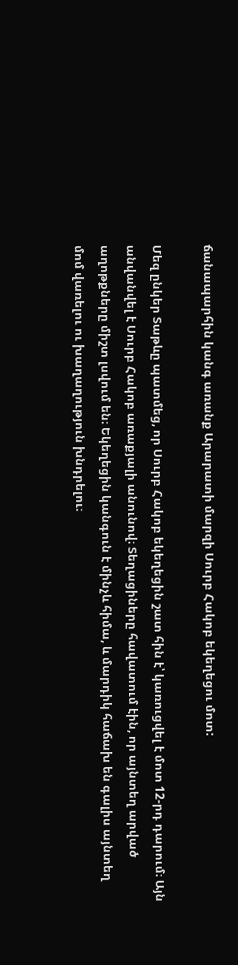ճանապարհին կանգ առանք Արարատի մարզի Սուրբ Հակոբ եկեղեցու մոտ:

Մեզ ընկեր Տաթևը պատմեց, որ Սուրբ Հակոբ եկեղեցին շատ հին է՝ կառուցվել է մոտ 12-րդ դարում։ Այն անվանվել է Սուրբ Հակոբ առաքյալի անունով։ Տեղացիները հավատում էին, որ այնտեղ արված աղոթքները միշտ լսվում են։ Եկեղեցին կանգուն է մինչև հիմա, և մարդիկ հաճախ են գալիս այնտեղ մոմ վառելու ու խաղաղություն խնդրելու։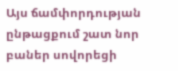Այս ճամփորդության ընթացքում շատ նոր բաներ սովորեցի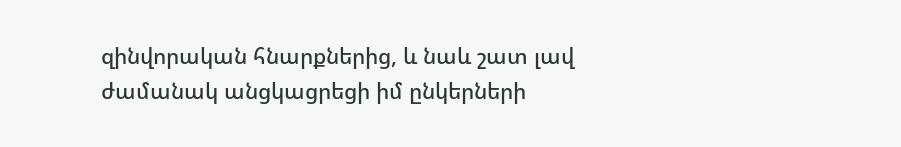զինվորական հնարքներից, և նաև շատ լավ ժամանակ անցկացրեցի իմ ընկերների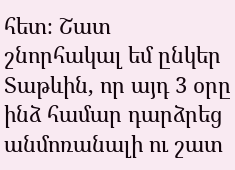հետ։ Շատ շնորհակալ եմ ընկեր Տաթևին, որ այդ 3 օրը ինձ համար դարձրեց անմոռանալի ու շատ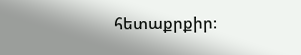հետաքրքիր։